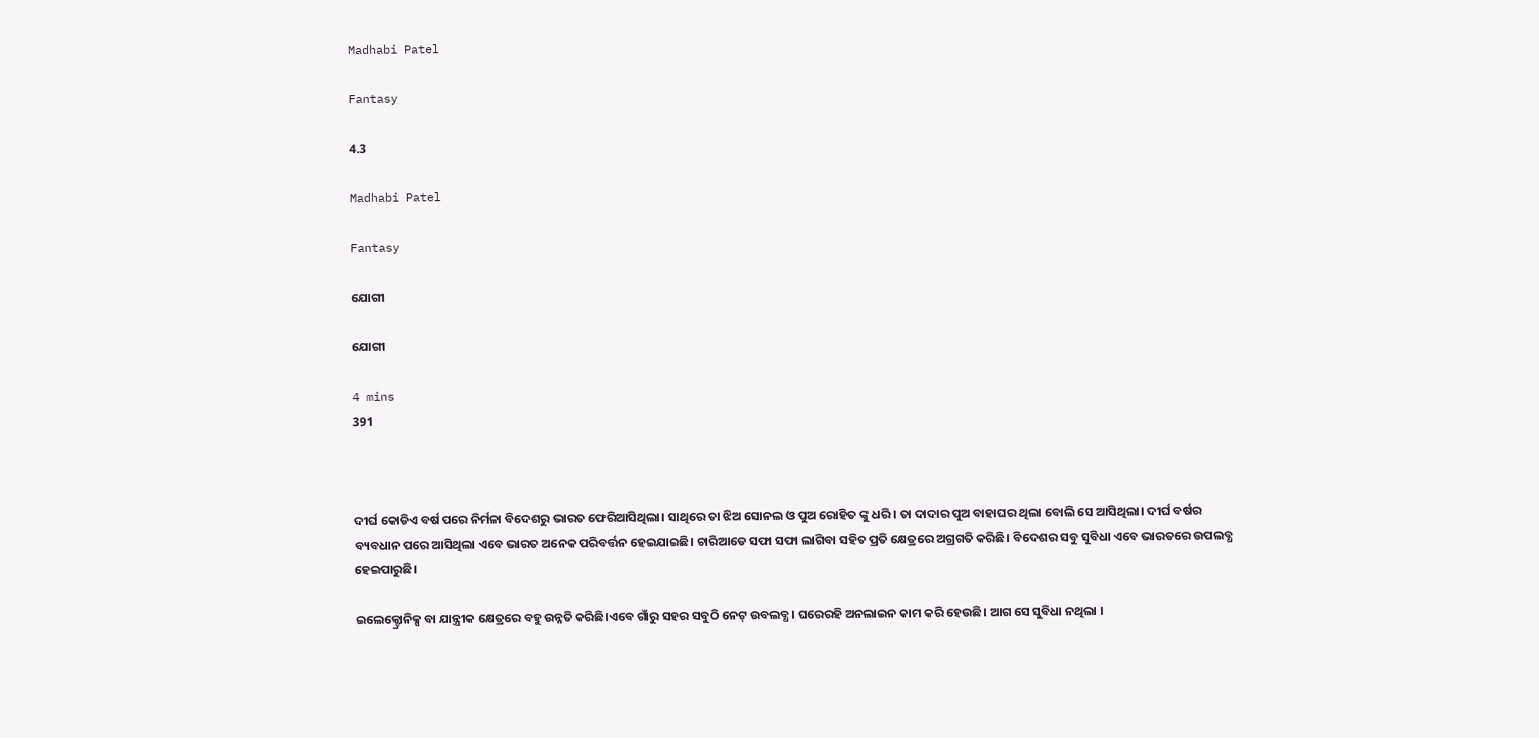Madhabi Patel

Fantasy

4.3

Madhabi Patel

Fantasy

ଯୋଗୀ

ଯୋଗୀ

4 mins
391



ଦୀର୍ଘ କୋଡିଏ ବର୍ଷ ପରେ ନିର୍ମଳା ବିଦେଶରୁ ଭାରତ ଫେରିଆସିଥିଲା। ସାଥିରେ ତା ଝିଅ ସୋନଲ ଓ ପୁଅ ରୋହିତ ଙ୍କୁ ଧରି। ତା ଦାଦାର ପୁଅ ବାହାଘର ଥିଲା ବୋଲି ସେ ଆସିଥିଲା। ଦୀର୍ଘ ବର୍ଷର ବ୍ୟବଧାନ ପରେ ଆସିଥିଲା ଏବେ ଭାରତ ଅନେକ ପରିବର୍ତ୍ତନ ହେଇଯାଇଛି। ଚାରିଆଡେ ସଫା ସଫା ଲାଗିବା ସହିତ ପ୍ରତି କ୍ଷେତ୍ରରେ ଅଗ୍ରଗତି କରିଛି। ବିଦେଶର ସବୁ ସୁବିଧା ଏବେ ଭାରତରେ ଉପଲବ୍ଧ ହେଇପାରୁଛି।

ଇଲେକ୍ଟ୍ରୋନିକ୍ସ ବା ଯାନ୍ତ୍ରୀକ କ୍ଷେତ୍ରରେ ବହୁ ଉନ୍ନତି କରିଛି।ଏବେ ଗାଁରୁ ସହର ସବୁଠି ନେଟ୍ ଉବଲବ୍ଧ। ଘରେରହି ଅନଲାଇନ କାମ କରି ହେଉଛି। ଆଗ ସେ ସୁବିଧା ନଥିଲା ।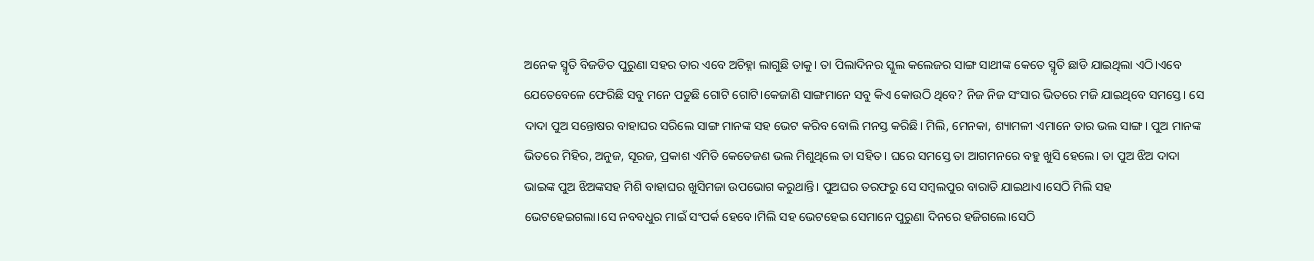ଅନେକ ସ୍ମୃତି ବିଜଡିତ ପୁରୁଣା ସହର ତାର ଏବେ ଅଚିହ୍ନା ଲାଗୁଛି ତାକୁ। ତା ପିଲାଦିନର ସ୍କୁଲ କଲେଜର ସାଙ୍ଗ ସାଥୀଙ୍କ କେତେ ସ୍ମୃତି ଛାଡି ଯାଇଥିଲା ଏଠି।ଏବେ ଯେତେବେଳେ ଫେରିଛି ସବୁ ମନେ ପଡୁଛି ଗୋଟି ଗୋଟି।କେଜାଣି ସାଙ୍ଗମାନେ ସବୁ କିଏ କୋଉଠି ଥିବେ? ନିଜ ନିଜ ସଂସାର ଭିତରେ ମଜି ଯାଇଥିବେ ସମସ୍ତେ। ସେ ଦାଦା ପୁଅ ସନ୍ତୋଷର ବାହାଘର ସରିଲେ ସାଙ୍ଗ ମାନଙ୍କ ସହ ଭେଟ କରିବ ବୋଲି ମନସ୍ତ କରିଛି। ମିଲି, ମେନକା, ଶ୍ୟାମଳୀ ଏମାନେ ତାର ଭଲ ସାଙ୍ଗ। ପୁଅ ମାନଙ୍କ ଭିତରେ ମିହିର, ଅନୁଜ, ସୂରଜ, ପ୍ରକାଶ ଏମିତି କେତେଜଣ ଭଲ ମିଶୁଥିଲେ ତା ସହିତ। ଘରେ ସମସ୍ତେ ତା ଆଗମନରେ ବହୁ ଖୁସି ହେଲେ। ତା ପୁଅ ଝିଅ ଦାଦା ଭାଇଙ୍କ ପୁଅ ଝିଅଙ୍କସହ ମିଶି ବାହାଘର ଖୁସିମଜା ଉପଭୋଗ କରୁଥାନ୍ତି। ପୁଅଘର ତରଫରୁ ସେ ସମ୍ବଲପୁର ବାରାତି ଯାଇଥାଏ।ସେଠି ମିଲି ସହ ଭେଟହେଇଗଲା।ସେ ନବବଧୁର ମାଇଁ ସଂପର୍କ ହେବେ।ମିଲି ସହ ଭେଟହେଇ ସେମାନେ ପୁରୁଣା ଦିନରେ ହଜିଗଲେ।ସେଠି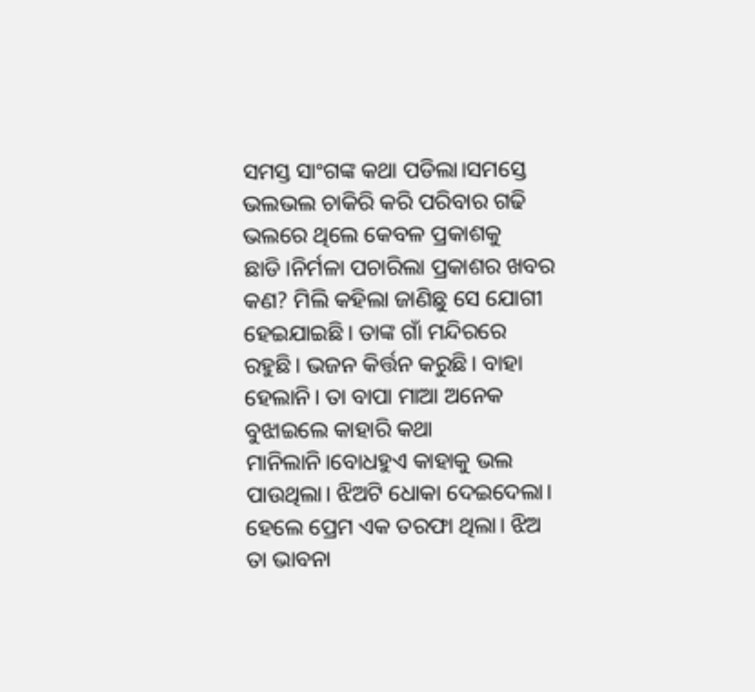ସମସ୍ତ ସାଂଗଙ୍କ କଥା ପଡିଲା।ସମସ୍ତେ ଭଲଭଲ ଚାକିରି କରି ପରିବାର ଗଢି ଭଲରେ ଥିଲେ କେବଳ ପ୍ରକାଶକୁ ଛାଡି।ନିର୍ମଳା ପଚାରିଲା ପ୍ରକାଶର ଖବର କଣ? ମିଲି କହିଲା ଜାଣିଛୁ ସେ ଯୋଗୀ ହେଇଯାଇଛି। ତାଙ୍କ ଗାଁ ମନ୍ଦିରରେ ରହୁଛି। ଭଜନ କିର୍ତ୍ତନ କରୁଛି। ବାହା ହେଲାନି। ତା ବାପା ମାଆ ଅନେକ ବୁଝାଇଲେ କାହାରି କଥା ମାନିଲାନି।ବୋଧହୁଏ କାହାକୁ ଭଲ ପାଉଥିଲା। ଝିଅଟି ଧୋକା ଦେଇଦେଲା। ହେଲେ ପ୍ରେମ ଏକ ତରଫା ଥିଲା। ଝିଅ ତା ଭାବନା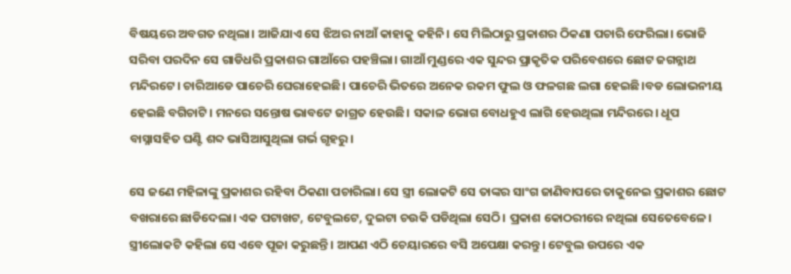ବିଷୟରେ ଅବଗତ ନଥିଲା। ଆଜିଯାଏ ସେ ଝିଅର ନାଆଁ କାହାକୁ କହିନି। ସେ ମିଲିଠାରୁ ପ୍ରକାଶର ଠିକଣା ପଚାରି ଫେରିଲା। ଭୋଜି ସରିବା ପରଦିନ ସେ ଗାଡିଧରି ପ୍ରକାଶର ଗାଆଁରେ ପହଞ୍ଚିଲା। ଗାଆଁ ମୁଣ୍ଡରେ ଏକ ସୁନ୍ଦର ପ୍ରାକୃତିକ ପରିବେଶରେ ଛୋଟ ଜଗନ୍ନାଥ ମନ୍ଦିରଟେ। ଚାରିଆଡେ ପାଚେରି ଘେରାହେଇଛି। ପାଚେରି ଭିତରେ ଅନେକ ରକମ ଫୁଲ ଓ ଫଳଗଛ ଲଗା ହେଇଛି।ବଡ ଲୋଭନୀୟ ହେଇଛି ବଗିଚାଟି। ମନରେ ସନ୍ତୋଷ ଭାବଟେ ଜାଗ୍ରତ ହେଉଛି। ସକାଳ ଭୋଗ ବୋଧହୁଏ ଲାଗି ହେଉଥିଲା ମନ୍ଦିରରେ। ଧୂପ ବାସ୍ନାସହିତ ଘଣ୍ଟି ଶବ୍ଦ ଭାସିଆସୁଥିଲା ଗର୍ଭ ଗୃହରୁ।

ସେ ଜଣେ ମହିଳାଙ୍କୁ ପ୍ରକାଶର ରହିବା ଠିକଣା ପଚାରିଲା। ସେ ସ୍ତ୍ରୀ ଲୋକଟି ସେ ତାଙ୍କର ସାଂଗ ଜାଣିବାପରେ ତାକୁନେଇ ପ୍ରକାଶର ଛୋଟ ବଖରାରେ ଛାଡିଦେଲା। ଏକ ପଟାଖଟ, ଟେବୁଲଟେ, ଦୁଇଟା ଚଉକି ପଡିଥିଲା ସେଠି। ପ୍ରକାଶ କୋଠରୀରେ ନଥିଲା ସେତେବେଳେ। ସ୍ତ୍ରୀଲୋକଟି କହିଲା ସେ ଏବେ ପୂଜା କରୁଛନ୍ତି। ଆପଣ ଏଠି ଚେୟାରରେ ବସି ଅପେକ୍ଷା କରନ୍ତୁ। ଟେବୁଲ ଉପରେ ଏକ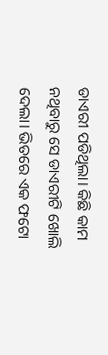ଡାଏରୀ ପଡିଥିଲା। କିଛି କାମ ନଥିବାରୁ ସେ ଡାଏରୀଟି ଖୋଲି ଦେଲା। ଭିତରେ ଏକ ଫଟୋ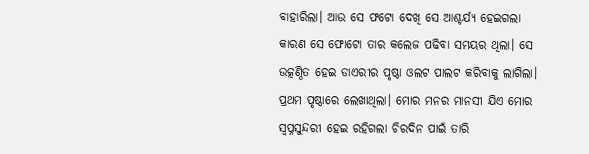ବାହାରିଲା। ଆଉ ସେ ଫଟୋ ଦେଖି ସେ ଆଶ୍ଚର୍ଯ୍ୟ ହେଇଗଲା କାରଣ ସେ ଫୋଟୋ ତାର କଲେଜ ପଢିବା ସମୟର ଥିଲା। ସେ ଉତ୍କଣ୍ଠିତ ହେଇ ଡାଏରୀର ପୃଷ୍ଠା ଓଲଟ ପାଲଟ କରିବାକୁ ଲାଗିଲା। ପ୍ରଥମ ପୃଷ୍ଠାରେ ଲେଖାଥିଲା। ମୋର ମନର ମାନସୀ ଯିଏ ମୋର ସ୍ବପ୍ନସୁନ୍ଦରୀ ହେଇ ରହିଗଲା ଚିରଦିନ ପାଇଁ ତାରି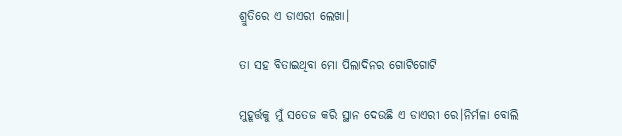ଶ୍ରୁତିରେ ଏ ଡାଏରୀ ଲେଖା।

ତା ସହ ବିତାଇଥିବା ମୋ ପିଲାଦିନର ଗୋଟିଗୋଟି

ମୁହୂର୍ତ୍ତକୁ ମୁଁ ସତେଜ କରି ସ୍ଥାନ ଦେଉଛି ଏ ଡାଏରୀ ରେ।ନିର୍ମଳା ବୋଲି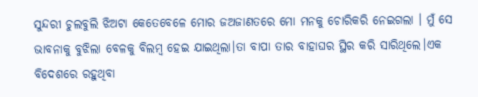ସୁନ୍ଦରୀ ଚୁଲବୁଲି ଝିଅଟା କେତେବେଳେ ମୋର ଜଅଜାଣତରେ ମୋ ମନକୁ ଚୋରିକରି ନେଇଗଲା । ମୁଁ ସେ ଭାବନାକୁ ବୁଝିଲା ବେଳକୁ ବିଲମ୍ବ ହେଇ ଯାଇଥିଲା।ତା ବାପା ତାର ବାହାଘର ସ୍ଥିର କରି ସାରିଥିଲେ।ଏକ ବିଦେଶରେ ରହୁଥିବା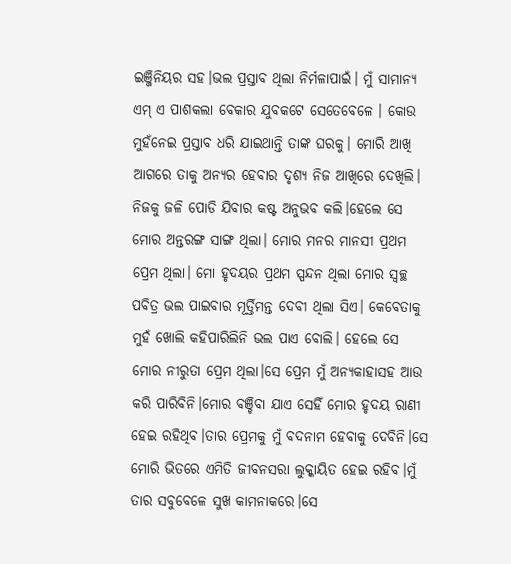ଇଞ୍ଜିନିୟର ସହ।ଭଲ ପ୍ରସ୍ତାବ ଥିଲା ନିର୍ମଳାପାଇଁ। ମୁଁ ସାମାନ୍ୟ ଏମ୍ ଏ ପାଶକଲା ବେକାର ଯୁବକଟେ ସେତେବେଳେ । କୋଉ ମୁହଁନେଇ ପ୍ରସ୍ତାବ ଧରି ଯାଇଥାନ୍ତି ତାଙ୍କ ଘରକୁ। ମୋରି ଆଖି ଆଗରେ ତାକୁ ଅନ୍ୟର ହେବାର ଦୃଶ୍ୟ ନିଜ ଆଖିରେ ଦେଖିଲି। ନିଜକୁ ଜଳି ପୋଡି ଯିବାର କଷ୍ଟ ଅନୁଭବ କଲି।ହେଲେ ସେ ମୋର ଅନ୍ତରଙ୍ଗ ସାଙ୍ଗ ଥିଲା। ମୋର ମନର ମାନସୀ ପ୍ରଥମ ପ୍ରେମ ଥିଲା। ମୋ ହୃଦୟର ପ୍ରଥମ ସ୍ପନ୍ଦନ ଥିଲା ମୋର ସ୍ବଚ୍ଛ ପବିତ୍ର ଭଲ ପାଇବାର ମୂର୍ତ୍ତିମନ୍ତ ଦେବୀ ଥିଲା ସିଏ। କେବେତାକୁ ମୁହଁ ଖୋଲି କହିପାରିଲିନି ଭଲ ପାଏ ବୋଲି। ହେଲେ ସେ ମୋର ନୀରୁତା ପ୍ରେମ ଥିଲା।ସେ ପ୍ରେମ ମୁଁ ଅନ୍ୟକାହାସହ ଆଉ କରି ପାରିବିନି।ମୋର ବଞ୍ଚିବା ଯାଏ ସେହିଁ ମୋର ହୃଦୟ ରାଣୀ ହେଇ ରହିଥିବ।ତାର ପ୍ରେମକୁ ମୁଁ ବଦନାମ ହେବାକୁ ଦେବିନି।ସେ ମୋରି ଭିତରେ ଏମିତି ଜୀବନସରା ଲୁକ୍କାୟିତ ହେଇ ରହିବ।ମୁଁ ତାର ସବୁବେଳେ ସୁଖ କାମନାକରେ।ସେ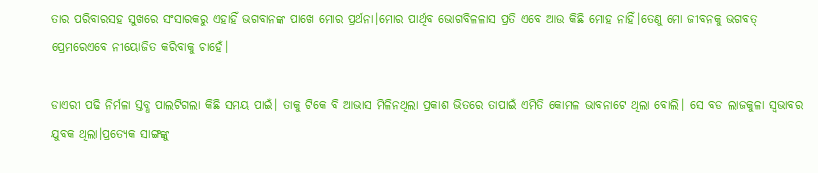ତାର ପରିବାରସହ ସୁଖରେ ସଂସାରକରୁ ଏହାହିଁ ଭଗବାନଙ୍କ ପାଖେ ମୋର ପ୍ରର୍ଥନା।ମୋର ପାର୍ଥିବ ଭୋଗବିଳଳାସ ପ୍ରତି ଏବେ ଆଉ କିଛି ମୋହ ନାହିଁ।ତେଣୁ ମୋ ଜୀବନକୁ ଭଗବତ୍ ପ୍ରେମରେଏବେ ନୀୟୋଜିତ କରିବାକୁ ଚାହେଁ।

ଡାଏରୀ ପଢି ନିର୍ମଳା ସ୍ତବ୍ଧ ପାଲଟିଗଲା କିଛି ସମୟ ପାଇଁ। ତାକୁ ଟିକେ ବି ଆଭାସ ମିଳିନଥିଲା ପ୍ରକାଶ ଭିତରେ ତାପାଇଁ ଏମିତି କୋମଳ ଭାବନାଟେ ଥିଲା ବୋଲି। ସେ ବଡ ଲାଜକୁଳା ସ୍ବଭାବର ଯୁବକ ଥିଲା।ପ୍ରତ୍ୟେକ ସାଙ୍ଗଙ୍କୁ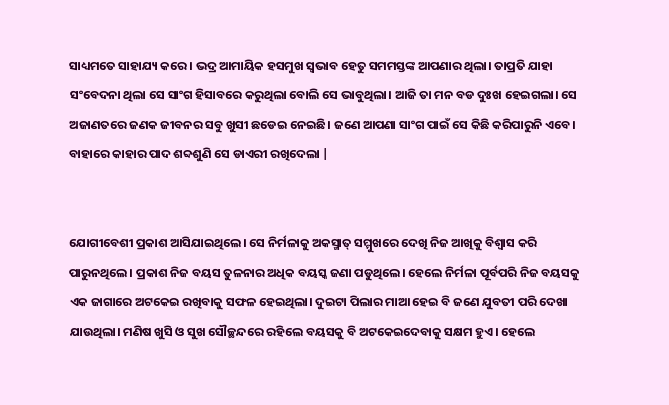ସାଧ୍ୟମତେ ସାହାଯ୍ୟ କରେ। ଭଦ୍ର ଆମାୟିକ ହସମୁଖ ସ୍ବଭାବ ହେତୁ ସମମସ୍ତଙ୍କ ଆପଣାର ଥିଲା। ତାପ୍ରତି ଯାହା ସଂବେଦନା ଥିଲା ସେ ସାଂଗ ହିସାବରେ କରୁଥିଲା ବୋଲି ସେ ଭାବୁଥିଲା। ଆଜି ତା ମନ ବଡ ଦୁଃଖ ହେଇଗଲା। ସେ ଅଜାଣତରେ ଜଣକ ଜୀବନର ସବୁ ଖୁସୀ ଛଡେଇ ନେଇଛି। ଜଣେ ଆପଣା ସାଂଗ ପାଇଁ ସେ କିଛି କରିପାରୁନି ଏବେ। ବାହାରେ କାହାର ପାଦ ଶବ୍ଦଶୁଣି ସେ ଡାଏରୀ ରଖିଦେଲା |


ଯୋଗୀବେଶୀ ପ୍ରକାଶ ଆସିଯାଇଥିଲେ। ସେ ନିର୍ମଳାକୁ ଅକସ୍ମାତ୍ ସମ୍ମୁଖରେ ଦେଖି ନିଜ ଆଖିକୁ ବିଶ୍ବାସ କରି ପାରୁନଥିଲେ। ପ୍ରକାଶ ନିଜ ବୟସ ତୁଳନାର ଅଧିକ ବୟସ୍କ ଜଣା ପଡୁଥିଲେ। ହେଲେ ନିର୍ମଳା ପୂର୍ବପରି ନିଜ ବୟସକୁ ଏକ ଜାଗାରେ ଅଟକେଇ ରଖିବାକୁ ସଫଳ ହେଇଥିଲା। ଦୁଇଟା ପିଲାର ମାଆ ହେଇ ବି ଜଣେ ଯୁବତୀ ପରି ଦେଖା ଯାଉଥିଲା। ମଣିଷ ଖୁସି ଓ ସୁଖ ସୌଚ୍ଛନ୍ଦରେ ରହିଲେ ବୟସକୁ ବି ଅଟକେଇଦେବାକୁ ସକ୍ଷମ ହୁଏ। ହେଲେ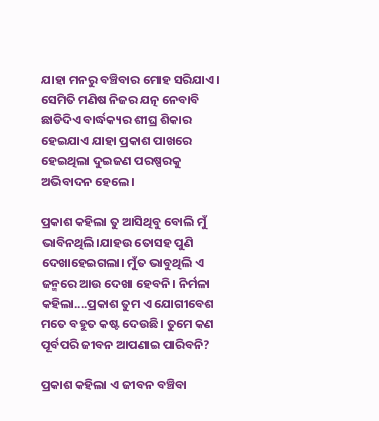ଯାହା ମନରୁ ବଞ୍ଚିବାର ମୋହ ସରିଯାଏ। ସେମିତି ମଣିଷ ନିଜର ଯତ୍ନ ନେବାବି ଛାଡିଦିଏ ବାର୍ଦ୍ଧକ୍ୟର ଶୀଘ୍ର ଶିକାର ହେଇଯାଏ ଯାହା ପ୍ରକାଶ ପାଖରେ ହେଇଥିଲା ଦୁଇଜଣ ପରଷ୍ପରକୁ ଅଭିବାଦନ ହେଲେ।

ପ୍ରକାଶ କହିଲା ତୁ ଆସିଥିବୁ ବୋଲି ମୁଁ ଭାବିନଥିଲି।ଯାହଉ ତୋସହ ପୁଣି ଦେଖାହେଇଗଲା। ମୁଁତ ଭାବୁଥିଲି ଏ ଜନ୍ମରେ ଆଉ ଦେଖା ହେବନି। ନିର୍ମଳା କହିଲା....ପ୍ରକାଶ ତୁମ ଏ ଯୋଗୀବେଶ ମତେ ବହୁତ କଷ୍ଟ ଦେଉଛି। ତୁମେ କଣ ପୂର୍ବପରି ଜୀବନ ଆପଣାଇ ପାରିବନି?

ପ୍ରକାଶ କହିଲା ଏ ଜୀବନ ବଞ୍ଚିବା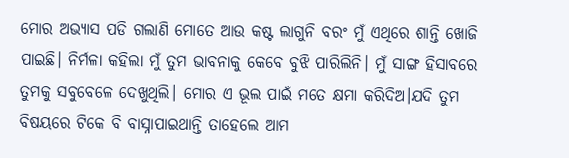ମୋର ଅଭ୍ୟାସ ପଡି ଗଲାଣି ମୋତେ ଆଉ କଷ୍ଟ ଲାଗୁନି ବରଂ ମୁଁ ଏଥିରେ ଶାନ୍ତି ଖୋଜି ପାଇଛି। ନିର୍ମଳା କହିଲା ମୁଁ ତୁମ ଭାବନାକୁ କେବେ ବୁଝି ପାରିଲିନି। ମୁଁ ସାଙ୍ଗ ହିସାବରେ ତୁମକୁ ସବୁବେଳେ ଦେଖୁଥିଲି। ମୋର ଏ ଭୂଲ ପାଇଁ ମତେ କ୍ଷମା କରିଦିଅ।ଯଦି ତୁମ ବିଷୟରେ ଟିକେ ବି ବାସ୍ନାପାଇଥାନ୍ତି ତାହେଲେ ଆମ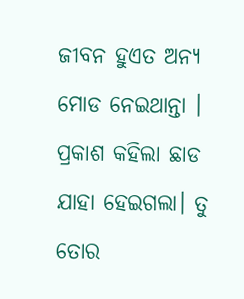ଜୀବନ ହୁଏତ ଅନ୍ୟ ମୋଡ ନେଇଥାନ୍ତା । ପ୍ରକାଶ କହିଲା ଛାଡ ଯାହା ହେଇଗଲା। ତୁ ତୋର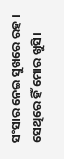ସଂସାର ନେଇ ସୁଖରେ ରହ । ସେଥିରେ ହିଁ ମୋର ଖୁସି।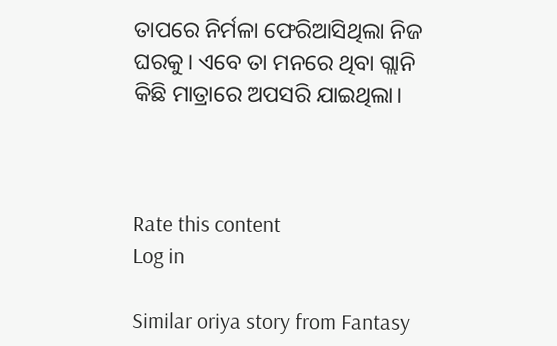ତାପରେ ନିର୍ମଳା ଫେରିଆସିଥିଲା ନିଜ ଘରକୁ। ଏବେ ତା ମନରେ ଥିବା ଗ୍ଲାନି କିଛି ମାତ୍ରାରେ ଅପସରି ଯାଇଥିଲା।



Rate this content
Log in

Similar oriya story from Fantasy